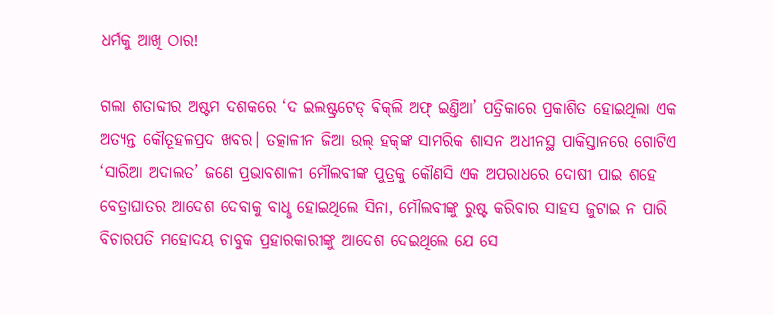ଧର୍ମକୁ ଆଖି ଠାର!

ଗଲା ଶତାବ୍ଦୀର ଅଷ୍ଟମ ଦଶକରେ ‘ଦ ଇଲଷ୍ଟ୍ରଟେଡ୍‌ ଵିକ୍‌ଲି ଅଫ୍‌ ଇଣ୍ତିଆ’ ପତ୍ରିକାରେ ପ୍ରକାଶିତ ହୋଇଥିଲା ଏକ ଅତ୍ୟନ୍ତ କୌତୂହଳପ୍ରଦ ଖବର। ତତ୍କାଳୀନ ଜିଆ ଉଲ୍‌ ହକ୍‌ଙ୍କ ସାମରିକ ଶାସନ ଅଧୀନସ୍ଥ ପାକିସ୍ତାନରେ ଗୋଟିଏ ‘ସାରିଆ ଅଦାଲତ’ ଜଣେ ପ୍ରଭାବଶାଳୀ ମୌଲବୀଙ୍କ ପୁତ୍ରକୁ କୌଣସି ଏକ ଅପରାଧରେ ଦୋଷୀ ପାଇ ଶହେ ବେତ୍ରାଘାତର ଆଦେଶ ଦେବାକୁ ବାଧୢ ହୋଇଥିଲେ ସିନା, ମୌଲବୀଙ୍କୁ ରୁଷ୍ଟ କରିବାର ସାହସ ଜୁଟାଇ ନ ପାରି ବିଚାରପତି ମହୋଦୟ ଚାବୁକ ପ୍ରହାରକାରୀଙ୍କୁ ଆଦେଶ ଦେଇଥିଲେ ଯେ ସେ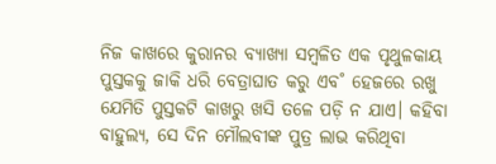ନିଜ କାଖରେ କୁରାନର ବ୍ୟାଖ୍ୟା ସମ୍ବଳିତ ଏକ ପୃଥୁଳକାୟ ପୁସ୍ତକକୁ ଜାକି ଧରି ବେତ୍ରାଘାତ କରୁ ଏବ˚ ହେଜରେ ରଖୁ ଯେମିତି ପୁସ୍ତକଟି କାଖରୁ ଖସି ତଳେ ପଡ଼ି ନ ଯାଏ। କହିବା ବାହୁଲ୍ୟ, ସେ ଦିନ ମୌଲବୀଙ୍କ ପୁତ୍ର ଲାଭ କରିଥିବା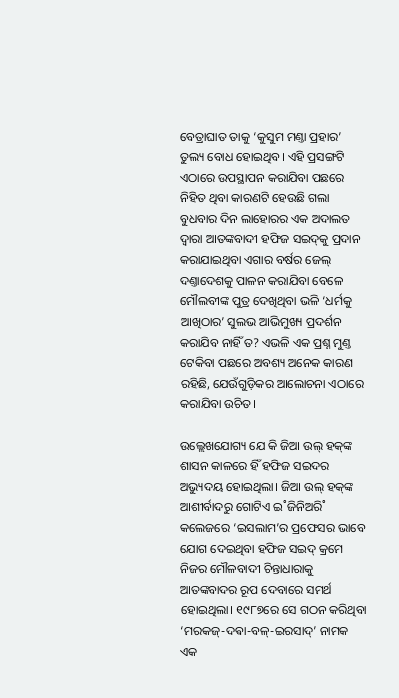ବେତ୍ରାଘାତ ତାକୁ ‘କୁସୁମ ମଣ୍ତା ପ୍ରହାର’ ତୁଲ୍ୟ ବୋଧ ହୋଇଥିବ। ଏହି ପ୍ରସଙ୍ଗଟି ଏଠାରେ ଉପସ୍ଥାପନ କରାଯିବା ପଛରେ ନିହିତ ଥିବା କାରଣଟି ହେଉଛି ଗଲା ବୁଧବାର ଦିନ ଲାହୋରର ଏକ ଅଦାଲତ ଦ୍ବାରା ଆତଙ୍କବାଦୀ ହଫିଜ ସଇଦ୍‌କୁ ପ୍ରଦାନ କରାଯାଇଥିବା ଏଗାର ବର୍ଷର ଜେଲ୍‌ ଦଣ୍ତାଦେଶକୁ ପାଳନ କରାଯିବା ବେଳେ ମୌଲବୀଙ୍କ ପୁତ୍ର ଦେଖିଥିବା ଭଳି ‘ଧର୍ମକୁ ଆଖିଠାର’ ସୁଲଭ ଆଭିମୁଖ୍ୟ ପ୍ରଦର୍ଶନ କରାଯିବ ନାହିଁ ତ? ଏଭଳି ଏକ ପ୍ରଶ୍ନ ମୁଣ୍ତ ଟେକିବା ପଛରେ ଅବଶ୍ୟ ଅନେକ କାରଣ ରହିଛି, ଯେଉଁଗୁଡ଼ିକର ଆଲୋଚନା ଏଠାରେ କରାଯିବା ଉଚିତ।

ଉଲ୍ଲେଖଯୋଗ୍ୟ ଯେ କି ଜିଆ ଉଲ୍‌ ହକ୍‌ଙ୍କ ଶାସନ କାଳରେ ହିଁ ହଫିଜ ସଇଦର ଅଭ୍ୟୁଦୟ ହୋଇଥିଲା। ଜିଆ ଉଲ୍‌ ହକ୍‌ଙ୍କ ଆଶୀର୍ବାଦରୁ ଗୋଟିଏ ଇ˚ଜିନିଅରି˚ କଲେଜରେ ‘ଇସଲାମ’ର ପ୍ରଫେସର ଭାବେ ଯୋଗ ଦେଇଥିବା ହଫିଜ ସଇଦ୍‌ କ୍ରମେ ନିଜର ମୌଳବାଦୀ ଚିନ୍ତାଧାରାକୁ ଆତଙ୍କବାଦର ରୂପ ଦେବାରେ ସମର୍ଥ ହୋଇଥିଲା। ୧୯୮୭ରେ ସେ ଗଠନ କରିଥିବା ‘ମରକଜ୍‌-ଦଵା-ବଳ୍‌-ଇରସାଦ୍‌’ ନାମକ ଏକ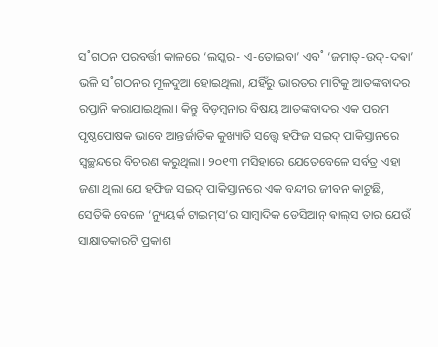ସ˚ଗଠନ ପରବର୍ତ୍ତୀ କାଳରେ ‘ଲସ୍କର- ଏ-ତୋଇବା’ ଏବ˚ ‘ଜମାତ୍‌-ଉଦ୍‌-ଦଵା’ ଭଳି ସ˚ଗଠନର ମୂଳଦୁଆ ହୋଇଥିଲା, ଯହିଁରୁ ଭାରତର ମାଟିକୁ ଆତଙ୍କବାଦର ରପ୍ତାନି କରାଯାଇଥିଲା। କିନ୍ତୁ ବିଡ଼ମ୍ବନାର ବିଷୟ ଆତଙ୍କବାଦର ଏକ ପରମ ପୃଷ୍ଠପୋଷକ ଭାବେ ଆନ୍ତର୍ଜାତିକ କୁଖ୍ୟାତି ସତ୍ତ୍ବେ ହଫିଜ ସଇଦ୍‌ ପାକିସ୍ତାନରେ ସ୍ବଚ୍ଛନ୍ଦରେ ବିଚରଣ କରୁଥିଲା। ୨୦୧୩ ମସିହାରେ ଯେତେବେଳେ ସର୍ବତ୍ର ଏହା ଜଣା ଥିଲା ଯେ ହଫିଜ ସଇଦ୍‌ ପାକିସ୍ତାନରେ ଏକ ବନ୍ଦୀର ଜୀବନ କାଟୁଛି, ସେତିକି ବେଳେ ‘ନ୍ୟୁୟର୍କ ଟାଇମ୍‌ସ’ର ସାମ୍ବାଦିକ ଡେସିଆନ୍‌ ଵାଲ୍‌ସ ତାର ଯେଉଁ ସାକ୍ଷାତକାରଟି ପ୍ରକାଶ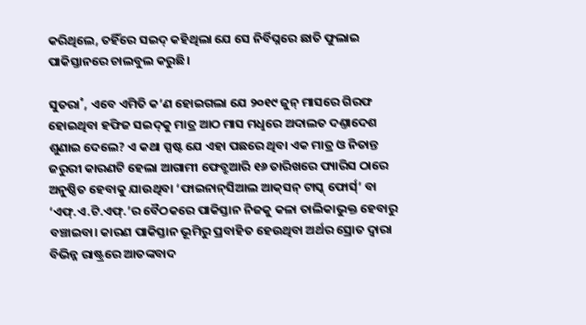କରିଥିଲେ, ତହିଁରେ ସଇଦ୍‌ କହିଥିଲା ଯେ ସେ ନିର୍ବିଘ୍ନରେ ଛାତି ଫୁଲାଇ ପାକିସ୍ତାନରେ ଚାଲବୁଲ କରୁଛି।

ସୁତରା˚, ଏବେ ଏମିତି କ’ଣ ହୋଇଗଲା ଯେ ୨୦୧୯ ଜୁନ୍‌ ମାସରେ ଗିରଫ ହୋଇଥିବା ହଫିଜ ସଇଦ୍‌କୁ ମାତ୍ର ଆଠ ମାସ ମଧୢରେ ଅଦାଲତ ଦଣ୍ତାଦେଶ ଶୁଣାଇ ଦେଲେ? ଏ କଥା ସ୍ପଷ୍ଟ ଯେ ଏହା ପଛରେ ଥିବା ଏକ ମାତ୍ର ଓ ନିତାନ୍ତ ଜରୁରୀ କାରଣଟି ହେଲା ଆଗାମୀ ଫେବ୍ରୁଆରି ୧୬ ତାରିଖରେ ପ୍ୟାରିସ ଠାରେ ଅନୁଷ୍ଠିତ ହେବାକୁ ଯାଉଥିବା ‘ଫାଇନାନ୍‌ସିଆଲ ଆକ୍‌ସନ୍‌ ଟାସ୍କ୍‌ ଫୋର୍ସ‌୍‌’ ବା ‘ଏଫ୍‌.ଏ.ଟି.ଏଫ୍‌.’ର ବୈଠକରେ ପାକିସ୍ତାନ ନିଜକୁ କଳା ତାଲିକାଭୁକ୍ତ ହେବାରୁ ବଞ୍ଚାଇବା। କାରଣ ପାକିସ୍ତାନ ଭୂମିରୁ ପ୍ରବାହିତ ହେଉଥିବା ଅର୍ଥର ସ୍ରୋତ ଦ୍ବାରା ବିଭିନ୍ନ ରାଷ୍ଟ୍ରରେ ଆତଙ୍କବାଦ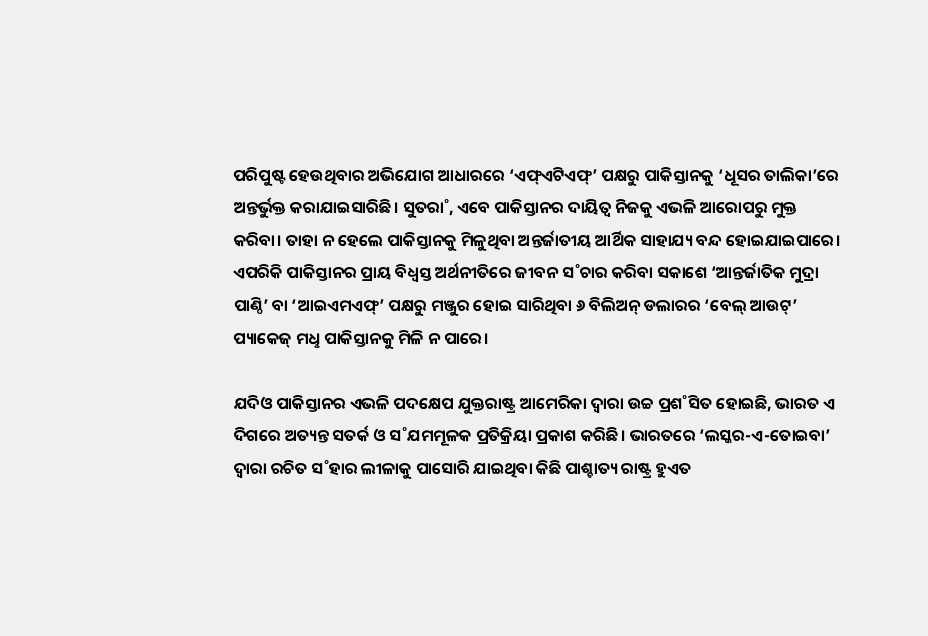ପରିପୁଷ୍ଟ ହେଉଥିବାର ଅଭିଯୋଗ ଆଧାରରେ ‘ଏଫ୍‌ଏଟିଏଫ୍‌’ ପକ୍ଷରୁ ପାକିସ୍ତାନକୁ ‘ଧୂସର ତାଲିକା’ରେ ଅନ୍ତର୍ଭୁକ୍ତ କରାଯାଇସାରିଛି। ସୁତରା˚, ଏବେ ପାକିସ୍ତାନର ଦାୟିତ୍ବ ନିଜକୁ ଏଭଳି ଆରୋପରୁ ମୁକ୍ତ କରିବା। ତାହା ନ ହେଲେ ପାକିସ୍ତାନକୁ ମିଳୁଥିବା ଅନ୍ତର୍ଜାତୀୟ ଆର୍ଥିକ ସାହାଯ୍ୟ ବନ୍ଦ ହୋଇଯାଇପାରେ। ଏପରିକି ପାକିସ୍ତାନର ପ୍ରାୟ ବିଧ୍ବସ୍ତ ଅର୍ଥନୀତିରେ ଜୀବନ ସ˚ଚାର କରିବା ସକାଶେ ‘ଆନ୍ତର୍ଜାତିକ ମୁଦ୍ରା ପାଣ୍ଠି’ ବା ‘ଆଇଏମଏଫ୍‌’ ପକ୍ଷରୁ ମଞ୍ଜୁର ହୋଇ ସାରିଥିବା ୬ ବିଲିଅନ୍‌ ଡଲାରର ‘ବେଲ୍‌ ଆଉଟ୍‌’ ପ୍ୟାକେଜ୍‌ ମଧୢ ପାକିସ୍ତାନକୁ ମିଳି ନ ପାରେ।

ଯଦିଓ ପାକିସ୍ତାନର ଏଭଳି ପଦକ୍ଷେପ ଯୁକ୍ତରାଷ୍ଟ୍ର ଆମେରିକା ଦ୍ବାରା ଉଚ୍ଚ ପ୍ରଶ˚ସିତ ହୋଇଛି, ଭାରତ ଏ ଦିଗରେ ଅତ୍ୟନ୍ତ ସତର୍କ ଓ ସ˚ଯମମୂଳକ ପ୍ରତିକ୍ରିୟା ପ୍ରକାଶ କରିଛି। ଭାରତରେ ‘ଲସ୍କର-ଏ-ତୋଇବା’ ଦ୍ବାରା ରଚିତ ସ˚ହାର ଲୀଳାକୁ ପା‌ସୋରି ଯାଇଥିବା କିଛି ପାଶ୍ଚାତ୍ୟ ରାଷ୍ଟ୍ର ହୁଏତ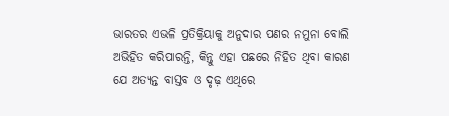ଭାରତର ଏଭଳି ପ୍ରତିକ୍ରିୟାକୁ ଅନୁଦାର ପଣର ନମୁନା ବୋଲି ଅଭିହିତ କରିପାରନ୍ତି, କିନ୍ତୁ ଏହା ପଛରେ ନିହିତ ଥିବା କାରଣ ଯେ ଅତ୍ୟନ୍ତ ବାସ୍ତବ ଓ ଦୃଢ଼ ଏଥିରେ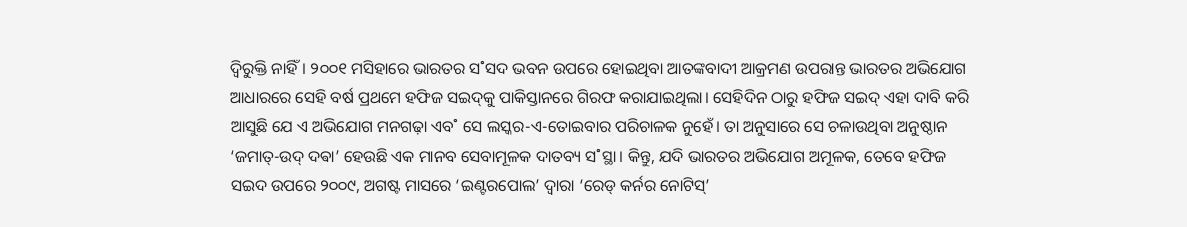ଦ୍ବିରୁକ୍ତି ନାହିଁ। ୨୦୦୧ ମସିହାରେ ଭାରତର ସ˚ସଦ ଭବନ ଉପରେ ହୋଇଥିବା ଆତଙ୍କବାଦୀ ଆକ୍ରମଣ ଉପରାନ୍ତ ଭାରତର ଅଭିଯୋଗ ଆଧାରରେ ସେହି ବର୍ଷ ପ୍ରଥମେ ହଫିଜ ସଇଦ୍‌କୁ ପାକିସ୍ତାନରେ ଗିରଫ କରାଯାଇଥିଲା। ସେହିଦିନ ଠାରୁ ହଫିଜ ସଇଦ୍‌ ଏହା ଦାବି କରି ଆସୁଛି ଯେ ଏ ଅଭିଯୋଗ ମନଗଢ଼ା ଏବ˚ ସେ ଲସ୍କର-ଏ-ତୋଇବାର ପରିଚାଳକ ନୁହେଁ। ତା ଅନୁସାରେ ସେ ଚଳାଉଥିବା ଅନୁଷ୍ଠାନ ‘ଜମାତ୍‌-ଉଦ୍‌ ଦଵା’ ହେଉଛି ଏକ ମାନବ ସେବାମୂଳକ ଦାତବ୍ୟ ସ˚ସ୍ଥା। କିନ୍ତୁ, ଯଦି ଭାରତର ଅଭିଯୋଗ ଅମୂଳକ, ତେବେ ହଫିଜ ସଇଦ ଉପରେ ୨୦୦୯, ଅଗଷ୍ଟ ମାସରେ ‘ଇଣ୍ଟରପୋଲ’ ଦ୍ବାରା ‘ରେଡ୍‌ କର୍ନର ନୋଟିସ୍‌’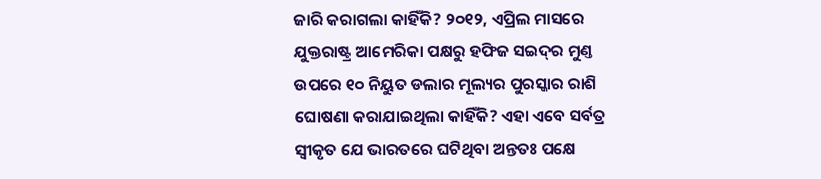ଜାରି କରାଗଲା କାହିଁକି? ୨୦୧୨, ଏପ୍ରିଲ ମାସରେ ଯୁକ୍ତରାଷ୍ଟ୍ର ଆମେରିକା ପକ୍ଷରୁ ହଫିଜ ସଇଦ୍‌ର ମୁଣ୍ତ ଉପରେ ୧୦ ନିୟୁତ ଡଲାର ମୂଲ୍ୟର ପୁରସ୍କାର ରାଶି ଘୋଷଣା କରାଯାଇଥିଲା କାହିଁକି? ଏହା ଏବେ ସର୍ବତ୍ର ସ୍ବୀକୃତ ଯେ ଭାରତରେ ଘଟିଥିବା ଅନ୍ତତଃ ପକ୍ଷେ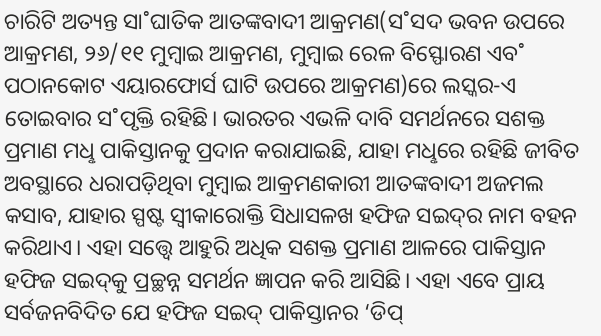ଚାରିଟି ଅତ୍ୟନ୍ତ ସା˚ଘାତିକ ଆତଙ୍କବାଦୀ ଆକ୍ରମଣ(ସ˚ସଦ ଭବନ ଉପରେ ଆକ୍ରମଣ, ୨୬/୧୧ ମୁମ୍ବାଇ ଆକ୍ରମଣ, ମୁମ୍ବାଇ ରେଳ ବିସ୍ଫୋରଣ ଏବ˚ ପଠାନକୋଟ ଏୟାରଫୋର୍ସ ଘାଟି ଉପରେ ଆକ୍ରମଣ)ରେ ଲସ୍କର-ଏ ତୋଇବାର ସ˚ପୃକ୍ତି ରହିଛି। ଭାରତର ଏଭଳି ଦାବି ସମର୍ଥନରେ ସଶକ୍ତ ପ୍ରମାଣ ମଧୢ ପାକିସ୍ତାନକୁ ପ୍ରଦାନ କରାଯାଇଛି, ଯାହା ମଧୢରେ ରହିଛି ଜୀବିତ ଅବସ୍ଥାରେ ଧରାପଡ଼ିଥିବା ମୁମ୍ବାଇ ଆକ୍ରମଣକାରୀ ଆତଙ୍କବାଦୀ ଅଜମଲ କସାବ, ଯାହାର ସ୍ପଷ୍ଟ ସ୍ବୀକାରୋକ୍ତି ସିଧାସଳଖ ହଫିଜ ସଇଦ୍‌ର ନାମ ବହନ କରିଥାଏ। ଏହା ସତ୍ତ୍ବେ ଆହୁରି ଅଧିକ ସଶକ୍ତ ପ୍ରମାଣ ଆଳରେ ପାକିସ୍ତାନ ହଫିଜ ସଇଦ୍‌କୁ ପ୍ରଚ୍ଛନ୍ନ ସମର୍ଥନ ଜ୍ଞାପନ କରି ଆସିଛି। ଏହା ଏବେ ପ୍ରାୟ ସର୍ବଜନବିଦିତ ଯେ ହଫିଜ ସଇଦ୍‌ ପାକିସ୍ତାନର ‘ଡିପ୍‌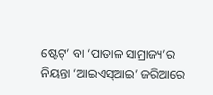ଷ୍ଟେଟ୍‌’ ବା ‘ପାତାଳ ସାମ୍ରାଜ୍ୟ’ର ନିୟନ୍ତା ‘ଆଇଏସ୍‌ଆଇ’ ଜରିଆରେ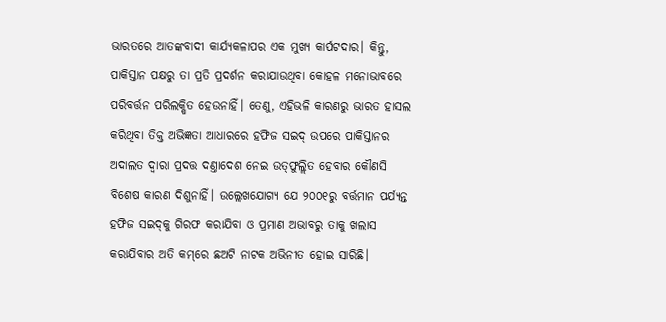ଭାରତରେ ଆତଙ୍କବାଦୀ କାର୍ଯ୍ୟକଳାପର ଏକ ମୁଖ୍ୟ କାର୍ପଟଦାର। କିନ୍ତୁ, ପାକିସ୍ତାନ ପକ୍ଷରୁ ତା ପ୍ରତି ପ୍ରଦର୍ଶନ କରାଯାଉଥିବା କୋହଳ ମନୋଭାବରେ ପରିବର୍ତ୍ତନ ପରିଲକ୍ଷିତ ହେଉନାହିଁ। ତେଣୁ, ଏହିଭଳି କାରଣରୁ ଭାରତ ହାସଲ କରିଥିବା ତିକ୍ତ ଅଭିଜ୍ଞତା ଆଧାରରେ ହଫିଜ ସଇଦ୍‌ ଉପରେ ପାକିସ୍ତାନର ଅଦାଲତ ଦ୍ବାରା ପ୍ରଦତ୍ତ ଦଣ୍ତାଦେଶ ନେଇ ଉତ୍‌ଫୁଲ୍ଲିତ ହେବାର କୌଣସି ବିଶେଷ କାରଣ ଦିଶୁନାହିଁ। ଉଲ୍ଲେଖଯୋଗ୍ୟ ଯେ ୨୦୦୧ରୁ ବର୍ତ୍ତମାନ ପର୍ଯ୍ୟନ୍ତ ହଫିଜ ସଇଦ୍‌କୁ ଗିରଫ କରାଯିବା ଓ ପ୍ରମାଣ ଅଭାବରୁ ତାକୁ ଖଲାସ କରାଯିବାର ଅତି କମ୍‌ରେ ଛଅଟି ନାଟକ ଅଭିନୀତ ହୋଇ ସାରିଛି।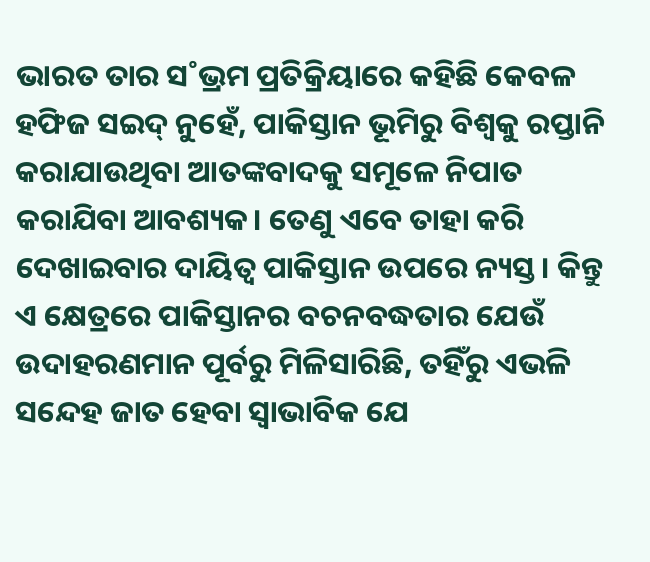ଭାରତ ତାର ସ˚ଭ୍ରମ ପ୍ରତିକ୍ରିୟାରେ କହିଛି କେବଳ ହଫିଜ ସଇଦ୍‌ ନୁହେଁ, ପାକିସ୍ତାନ ଭୂମିରୁ ବିଶ୍ବକୁ ରପ୍ତାନି କରାଯାଉଥିବା ଆତଙ୍କବାଦକୁ ସମୂଳେ ନିପାତ କରାଯିବା ଆବଶ୍ୟକ। ତେଣୁ ଏବେ ତାହା କରି ଦେଖାଇବାର ଦାୟିତ୍ବ ପାକିସ୍ତାନ ଉପରେ ନ୍ୟସ୍ତ। କିନ୍ତୁ ଏ କ୍ଷେତ୍ରରେ ପାକିସ୍ତାନର ବଚନବଦ୍ଧତାର ଯେଉଁ ଉଦାହରଣମାନ ପୂର୍ବରୁ ମିଳିସାରିଛି, ତହିଁରୁ ଏଭଳି ସନ୍ଦେହ ଜାତ ହେବା ସ୍ବାଭାବିକ ଯେ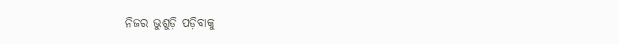ନିଜର ଭୁଶୁଡ଼ି ପଡ଼ିବାକୁ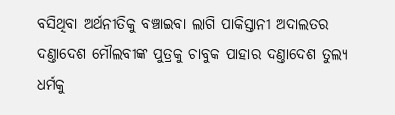ବସିଥିବା ଅର୍ଥନୀତିକୁ ବଞ୍ଚାଇବା ଲାଗି ପାକିସ୍ତାନୀ ଅଦାଲତର ଦଣ୍ତାଦେଶ ମୌଲବୀଙ୍କ ପୁତ୍ରକୁ ଚାବୁକ ପାହାର ଦଣ୍ତାଦେଶ ତୁଲ୍ୟ ଧର୍ମକୁ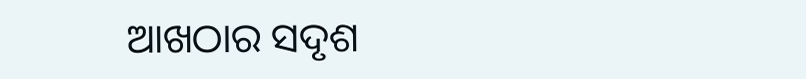ଆଖଠାର ସଦୃଶ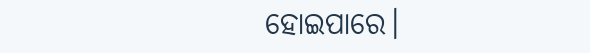ହୋଇପାରେ।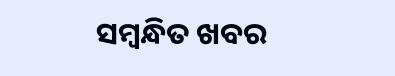ସମ୍ବନ୍ଧିତ ଖବର